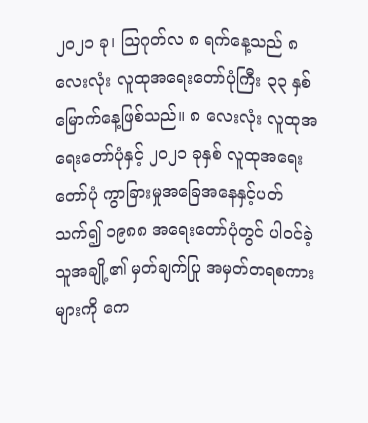၂၀၂၁ ခု၊ ဩဂုတ်လ ၈ ရက်နေ့သည် ၈ လေးလုံး လူထုအရေးတော်ပုံကြီး ၃၃ နှစ်မြောက်နေ့ဖြစ်သည်။ ၈ လေးလုံး လူထုအရေးတော်ပုံနှင့် ၂၀၂၁ ခုနှစ် လူထုအရေးတော်ပုံ ကွာခြားမှုအခြေအနေနှင့်ပတ်သက်၍ ၁၉၈၈ အရေးတော်ပုံတွင် ပါဝင်ခဲ့သူအချို့၏ မှတ်ချက်ပြု အမှတ်တရစကားများကို ကေ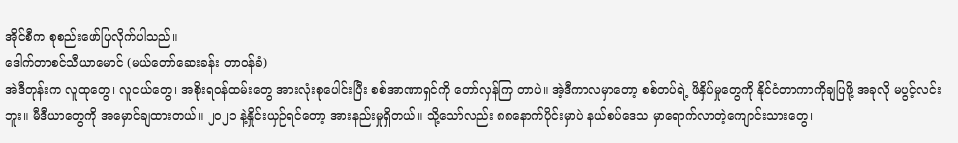အိုင်စီက စုစည်းဖော်ပြလိုက်ပါသည်။
ဒေါက်တာစင်သီယာမောင် (မယ်တော်ဆေးခန်း တာဝန်ခံ)
အဲဒီတုန်းက လူထုတွေ၊ လူငယ်တွေ၊ အစိုးရဝန်ထမ်းတွေ အားလုံးစုပေါင်းပြီး စစ်အာဏာရှင်ကို တော်လှန်ကြ တာပဲ။ အဲ့ဒီကာလမှာတော့ စစ်တပ်ရဲ့ ဖိနှိပ်မှုတွေကို နိုင်ငံတာကာကိုချပြဖို့ အခုလို မပွင့်လင်းဘူး။ မီဒီယာတွေကို အမှောင်ချထားတယ်။ ၂၀၂၁ နဲ့နှိုင်းယှဉ်ရင်တော့ အားနည်းမှုရှိတယ်။ သို့သော်လည်း ၈၈နောက်ပိုင်းမှာပဲ နယ်စပ်ဒေသ မှာရောက်လာတဲ့ကျောင်းသားတွေ၊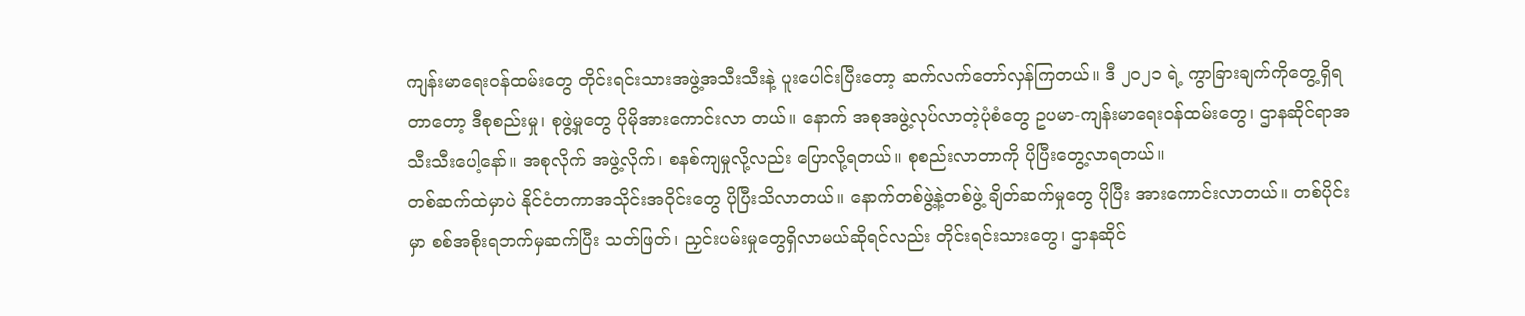ကျန်းမာရေးဝန်ထမ်းတွေ တိုင်းရင်းသားအဖွဲ့အသီးသီးနဲ့ ပူးပေါင်းပြီးတော့ ဆက်လက်တော်လှန်ကြတယ်။ ဒီ ၂၀၂၁ ရဲ့ ကွာခြားချက်ကိုတွေ့ရှိရတာတော့ ဒီစုစည်းမှု၊ စုဖွဲ့မှုတွေ ပိုမိုအားကောင်းလာ တယ်။ နောက် အစုအဖွဲ့လုပ်လာတဲ့ပုံစံတွေ ဥပမာ-ကျန်းမာရေးဝန်ထမ်းတွေ၊ ဌာနဆိုင်ရာအသီးသီးပေါ့နော်။ အစုလိုက် အဖွဲ့လိုက်၊ စနစ်ကျမှုလို့လည်း ပြောလို့ရတယ်။ စုစည်းလာတာကို ပိုပြီးတွေ့လာရတယ်။
တစ်ဆက်ထဲမှာပဲ နိုင်ငံတကာအသိုင်းအဝိုင်းတွေ ပိုပြီးသိလာတယ်။ နောက်တစ်ဖွဲ့နဲ့တစ်ဖွဲ့ ချိတ်ဆက်မှုတွေ ပိုပြီး အားကောင်းလာတယ်။ တစ်ပိုင်းမှာ စစ်အစိုးရဘက်မှဆက်ပြီး သတ်ဖြတ်၊ ညှင်းပမ်းမှုတွေရှိလာမယ်ဆိုရင်လည်း တိုင်းရင်းသားတွေ၊ ဌာနဆိုင်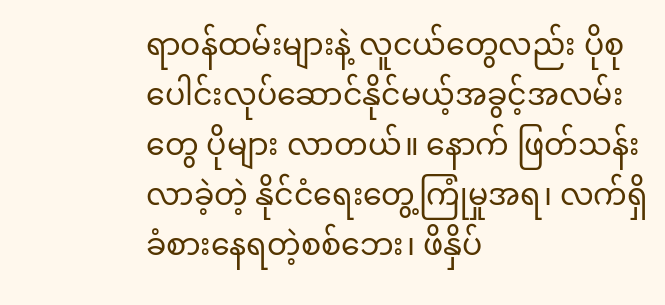ရာဝန်ထမ်းများနဲ့ လူငယ်တွေလည်း ပိုစုပေါင်းလုပ်ဆောင်နိုင်မယ့်အခွင့်အလမ်းတွေ ပိုများ လာတယ်။ နောက် ဖြတ်သန်းလာခဲ့တဲ့ နိုင်ငံရေးတွေ့ကြုံမှုအရ၊ လက်ရှိခံစားနေရတဲ့စစ်ဘေး၊ ဖိနှိပ်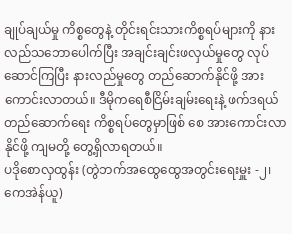ချုပ်ချယ်မှု ကိစ္စတွေနဲ့ တိုင်းရင်းသားကိစ္စရပ်များကို နားလည်သဘောပေါက်ပြီး အချင်းချင်းဖလှယ်မှုတွေ လုပ်ဆောင်ကြပြီး နားလည်မှုတွေ တည်ဆောက်နိုင်ဖို့ အားကောင်းလာတယ်။ ဒီမိုကရေစီငြိမ်းချမ်းရေးနဲ့ ဖက်ဒရယ်တည်ဆောက်ရေး ကိစ္စရပ်တွေမှာဖြစ် စေ အားကောင်းလာနိုင်ဖို့ ကျမတို့ တွေ့ရှိလာရတယ်။
ပဒိုစောလှထွန်း (တွဲဘက်အထွေထွေအတွင်းရေးမှူး -၂၊ ကေအဲန်ယူ)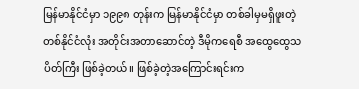မြန်မာနိုင်ငံမှာ ၁၉၉၈ တုန်းက မြန်မာနိုင်ငံမှာ တစ်ခါမှမရှိဖူးတဲ့ တစ်နိုင်ငံလုံး အတိုင်းအတာဆောင်တဲ့ ဒီမိုကရေစီ အထွေထွေသပိတ်ကြီး ဖြစ်ခဲ့တယ်။ ဖြစ်ခဲ့တဲ့အကြောင်းရင်းက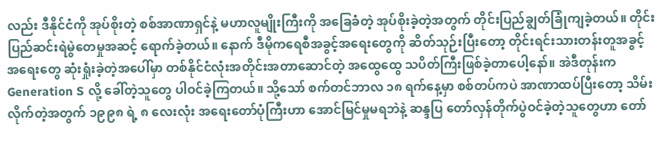လည်း ဒီနိုင်ငံကို အုပ်စိုးတဲ့ စစ်အာဏာရှင်နဲ့ မဟာလူမျိုးကြီးကို အခြေခံတဲ့ အုပ်စိုးခဲ့တဲ့အတွက် တိုင်းပြည်ချွတ်ခြုံကျခဲ့တယ်။ တိုင်းပြည်ဆင်းရဲမွဲတေမှုအဆင့် ရောက်ခဲ့တယ်။ နောက် ဒီမိုကရေစီအခွင့်အရေးတွေကို ဆိတ်သုဉ်းပြီးတော့ တိုင်းရင်းသားတန်းတူအခွင့်အရေးတွေ ဆုံးရှုံးခဲ့တဲ့အပေါ်မှာ တစ်နိုင်ငံလုံးအတိုင်းအတာဆောင်တဲ့ အထွေထွေ သပိတ်ကြီးဖြစ်ခဲ့တာပေါ့နော်။ အဲဒီတုန်းက Generation S လို့ ခေါ်တဲ့သူတွေ ပါဝင်ခဲ့ကြတယ်။ သို့သော် စက်တင်ဘာလ ၁၈ ရက်နေ့မှာ စစ်တပ်ကပဲ အာဏာထပ်ပြီးတော့ သိမ်း လိုက်တဲ့အတွက် ၁၉၉၈ ရဲ့ ၈ လေးလုံး အရေးတော်ပုံကြီးဟာ အောင်မြင်မှုမရဘဲနဲ့ ဆန္ဒပြ တော်လှန်တိုက်ပွဲဝင်ခဲ့တဲ့သူတွေဟာ တော်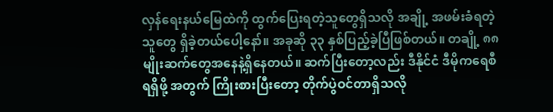လှန်ရေးနယ်မြေထဲကို ထွက်ပြေးရတဲ့သူတွေရှိသလို အချို့ အဖမ်းခံရတဲ့သူတွေ ရှိခဲ့တယ်ပေါ့နော်။ အခုဆို ၃၃ နှစ်ပြည့်ခဲ့ပြီဖြစ်တယ်။ တချို့ ၈၈ မျိုးဆက်တွေအနေနဲ့ရှိနေတယ်။ ဆက်ပြီးတော့လည်း ဒီနိုင်ငံ ဒီမိုကရေစီရရှိဖို့ အတွက် ကြိုးစားပြီးတော့ တိုက်ပွဲဝင်တာရှိသလို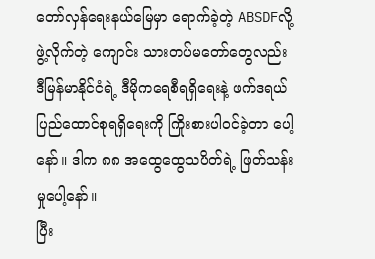တော်လှန်ရေးနယ်မြေမှာ ရောက်ခဲ့တဲ့ ABSDFလို့ ဖွဲ့လိုက်တဲ့ ကျောင်း သားတပ်မတော်တွေလည်း ဒီမြန်မာနိုင်ငံရဲ့ ဒီမိုကရေစီရရှိရေးနဲ့ ဖက်ဒရယ်ပြည်ထောင်စုရရှိရေးကို ကြိုးစားပါဝင်ခဲ့တာ ပေါ့နော်။ ဒါက ၈၈ အထွေထွေသပိတ်ရဲ့ ဖြတ်သန်းမှုပေါ့နော်။
ပြီး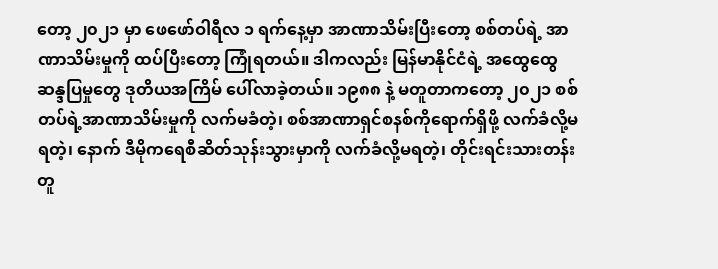တော့ ၂၀၂၁ မှာ ဖေဖော်ဝါရီလ ၁ ရက်နေ့မှာ အာဏာသိမ်းပြီးတော့ စစ်တပ်ရဲ့ အာဏာသိမ်းမှုကို ထပ်ပြီးတော့ ကြုံရတယ်။ ဒါကလည်း မြန်မာနိုင်ငံရဲ့ အထွေထွေဆန္ဒပြမှုတွေ ဒုတိယအကြိမ် ပေါ်လာခဲ့တယ်။ ၁၉၈၈ နဲ့ မတူတာကတော့ ၂၀၂၁ စစ်တပ်ရဲ့အာဏာသိမ်းမှုကို လက်မခံတဲ့၊ စစ်အာဏာရှင်စနစ်ကိုရောက်ရှိဖို့ လက်ခံလို့မရတဲ့၊ နောက် ဒီမိုကရေစီဆိတ်သုန်းသွားမှာကို လက်ခံလို့မရတဲ့၊ တိုင်းရင်းသားတန်းတူ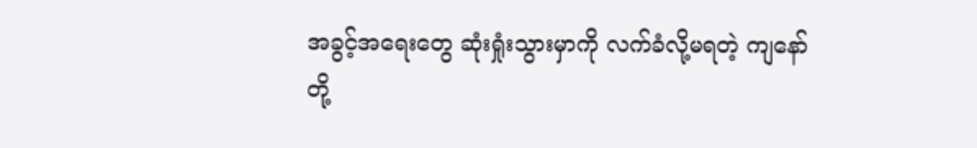အခွင့်အရေးတွေ ဆုံးရှုံးသွားမှာကို လက်ခံလို့မရတဲ့ ကျနော်တို့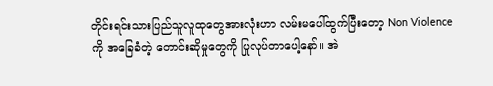တိုင်းရင်းသားပြည်သူလူထုတွေအားလုံးဟာ လမ်းမပေါ်ထွက်ပြီးတော့ Non Violence ကို အခြေခံတဲ့ တောင်းဆိုမှုတွေကို ပြုလုပ်တာပေါ့နော်။ အဲ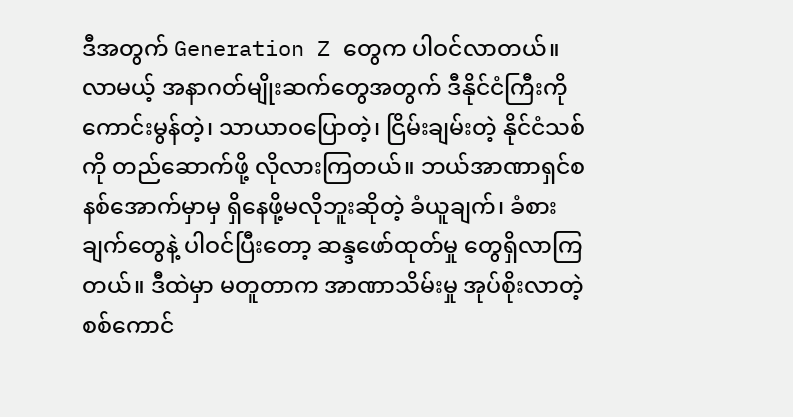ဒီအတွက် Generation Z တွေက ပါဝင်လာတယ်။ လာမယ့် အနာဂတ်မျိုးဆက်တွေအတွက် ဒီနိုင်ငံကြီးကို ကောင်းမွန်တဲ့၊ သာယာဝပြောတဲ့၊ ငြိမ်းချမ်းတဲ့ နိုင်ငံသစ်ကို တည်ဆောက်ဖို့ လိုလားကြတယ်။ ဘယ်အာဏာရှင်စနစ်အောက်မှာမှ ရှိနေဖို့မလိုဘူးဆိုတဲ့ ခံယူချက်၊ ခံစားချက်တွေနဲ့ ပါဝင်ပြီးတော့ ဆန္ဒဖော်ထုတ်မှု တွေရှိလာကြတယ်။ ဒီထဲမှာ မတူတာက အာဏာသိမ်းမှု အုပ်စိုးလာတဲ့ စစ်ကောင်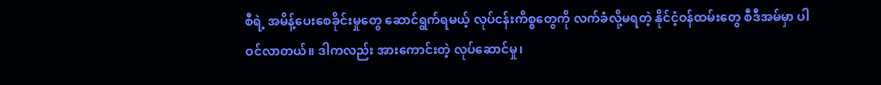စီရဲ့ အမိန့်ပေးစေခိုင်းမှုတွေ ဆောင်ရွက်ရမယ့် လုပ်ငန်းကိစ္စတွေကို လက်ခံလို့မရတဲ့ နိုင်ငံ့ဝန်ထမ်းတွေ စီဒီအမ်မှာ ပါဝင်လာတယ်။ ဒါကလည်း အားကောင်းတဲ့ လုပ်ဆောင်မှု၊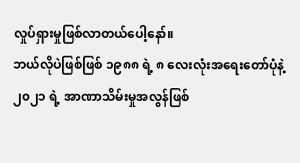လှုပ်ရှားမှုဖြစ်လာတယ်ပေါ့နော်။
ဘယ်လိုပဲဖြစ်ဖြစ် ၁၉၈၈ ရဲ့ ၈ လေးလုံးအရေးတော်ပုံနဲ့ ၂၀၂၁ ရဲ့ အာဏာသိမ်းမှုအလွန်ဖြစ်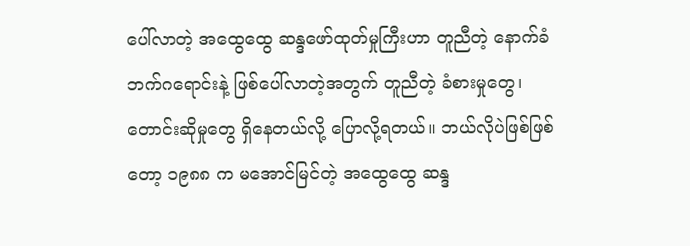ပေါ်လာတဲ့ အထွေထွေ ဆန္ဒဖော်ထုတ်မှုကြီးဟာ တူညီတဲ့ နောက်ခံဘက်ဂရောင်းနဲ့ ဖြစ်ပေါ်လာတဲ့အတွက် တူညီတဲ့ ခံစားမှုတွေ၊ တောင်းဆိုမှုတွေ ရှိနေတယ်လို့ ပြောလို့ရတယ်။ ဘယ်လိုပဲဖြစ်ဖြစ်တော့ ၁၉၈၈ က မအောင်မြင်တဲ့ အထွေထွေ ဆန္ဒ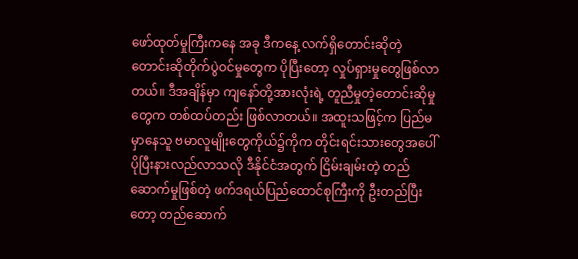ဖော်ထုတ်မှုကြီးကနေ အခု ဒီကနေ့ လက်ရှိတောင်းဆိုတဲ့ တောင်းဆိုတိုက်ပွဲဝင်မှုတွေက ပိုပြီးတော့ လှုပ်ရှားမှုတွေဖြစ်လာတယ်။ ဒီအချိန်မှာ ကျနော်တို့အားလုံးရဲ့ တူညီမှုတဲ့တောင်းဆိုမှုတွေက တစ်ထပ်တည်း ဖြစ်လာတယ်။ အထူးသဖြင့်က ပြည်မ မှာနေသူ ဗမာလူမျိုးတွေကိုယ်၌ကိုက တိုင်းရင်းသားတွေအပေါ် ပိုပြီးနားလည်လာသလို ဒီနိုင်ငံအတွက် ငြိမ်းချမ်းတဲ့ တည်ဆောက်မှုဖြစ်တဲ့ ဖက်ဒရယ်ပြည်ထောင်စုကြီးကို ဦးတည်ပြီးတော့ တည်ဆောက်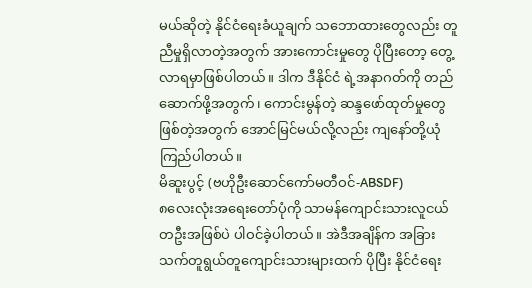မယ်ဆိုတဲ့ နိုင်ငံရေးခံယူချက် သဘောထားတွေလည်း တူညီမှုရှိလာတဲ့အတွက် အားကောင်းမှုတွေ ပိုပြီးတော့ တွေ့လာရမှာဖြစ်ပါတယ်။ ဒါက ဒီနိုင်ငံ ရဲ့အနာဂတ်ကို တည်ဆောက်ဖို့အတွက်၊ ကောင်းမွန်တဲ့ ဆန္ဒဖော်ထုတ်မှုတွေဖြစ်တဲ့အတွက် အောင်မြင်မယ်လို့လည်း ကျနော်တို့ယုံကြည်ပါတယ်။
မိဆူးပွင့် (ဗဟိုဦးဆောင်ကော်မတီဝင်-ABSDF)
၈လေးလုံးအရေးတော်ပုံကို သာမန်ကျောင်းသားလူငယ်တဦးအဖြစ်ပဲ ပါဝင်ခဲ့ပါတယ်။ အဲဒီအချိန်က အခြား သက်တူရွယ်တူကျောင်းသားများထက် ပိုပြီး နိုင်ငံရေး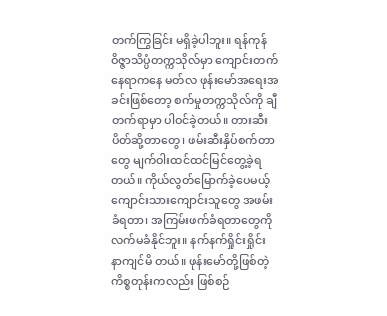တက်ကြွခြင်း မရှိခဲ့ပါဘူး။ ရန်ကုန်ဝိဇ္ဇာသိပ္ပံတက္ကသိုလ်မှာ ကျောင်းတက်နေရာကနေ မတ်လ ဖုန်းမော်အရေးအခင်းဖြစ်တော့ စက်မှုတက္ကသိုလ်ကို ချီတက်ရာမှာ ပါဝင်ခဲ့တယ်။ တားဆီးပိတ်ဆို့တာတွေ၊ ဖမ်းဆီးနှိပ်စက်တာတွေ မျက်ဝါးထင်ထင်မြင်တွေ့ခဲ့ရတယ်။ ကိုယ်လွတ်မြောက်ခဲ့ပေမယ့် ကျောင်းသားကျောင်းသူတွေ အဖမ်းခံရတာ၊ အကြမ်းဖက်ခံရတာတွေကို လက်မခံနိုင်ဘူး။ နက်နက်ရှိုင်းရှိုင်း နာကျင်မိ တယ်။ ဖုန်းမော်တို့ဖြစ်တဲ့ ကိစ္စတုန်းကလည်း ဖြစ်စဉ်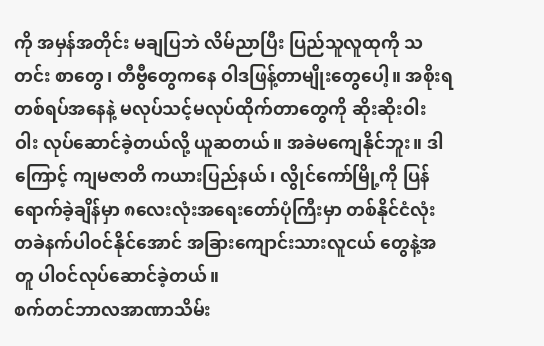ကို အမှန်အတိုင်း မချပြဘဲ လိမ်ညာပြီး ပြည်သူလူထုကို သတင်း စာတွေ၊ တီဗွီတွေကနေ ဝါဒဖြန့်တာမျိုးတွေပေါ့။ အစိုးရတစ်ရပ်အနေနဲ့ မလုပ်သင့်မလုပ်ထိုက်တာတွေကို ဆိုးဆိုးဝါး ဝါး လုပ်ဆောင်ခဲ့တယ်လို့ ယူဆတယ်။ အခဲမကျေနိုင်ဘူး။ ဒါကြောင့် ကျမဇာတိ ကယားပြည်နယ်၊ လွိုင်ကော်မြို့ကို ပြန်ရောက်ခဲ့ချိန်မှာ ၈လေးလုံးအရေးတော်ပုံကြီးမှာ တစ်နိုင်ငံလုံး တခဲနက်ပါဝင်နိုင်အောင် အခြားကျောင်းသားလူငယ် တွေနဲ့အတူ ပါဝင်လုပ်ဆောင်ခဲ့တယ်။
စက်တင်ဘာလအာဏာသိမ်း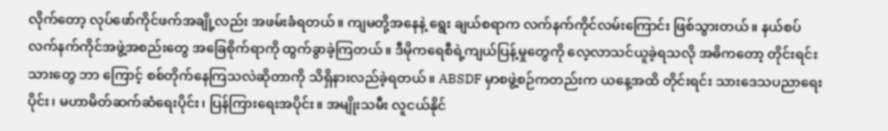လိုက်တော့ လုပ်ဖော်ကိုင်ဖက်အချို့လည်း အဖမ်းခံရတယ်။ ကျမတို့အနေနဲ့ ရွေး ချယ်စရာက လက်နက်ကိုင်လမ်းကြောင်း ဖြစ်သွားတယ်။ နယ်စပ် လက်နက်ကိုင်အဖွဲ့အစည်းတွေ အခြေစိုက်ရာကို ထွက်ခွာခဲ့ကြတယ်။ ဒီမိုကရေစီရဲ့ကျယ်ပြန့်မှုတွေကို လေ့လာသင်ယူခဲ့ရသလို အဓိကတော့ တိုင်းရင်းသားတွေ ဘာ ကြောင့် စစ်တိုက်နေကြသလဲဆိုတာကို သိရှိနားလည်ခဲ့ရတယ်။ ABSDF မှာစဖွဲ့စဉ်ကတည်းက ယနေ့အထိ တိုင်းရင်း သားဒေသပညာရေးပိုင်း၊ မဟာမိတ်ဆက်ဆံရေးပိုင်း၊ ပြန်ကြားရေးအပိုင်း။ အမျိုးသမီး လူငယ်နိုင်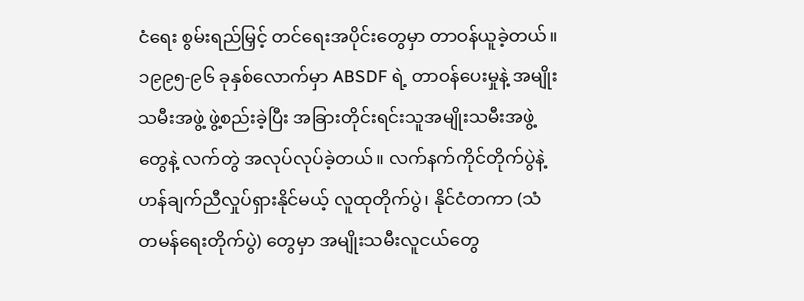ငံရေး စွမ်းရည်မြှင့် တင်ရေးအပိုင်းတွေမှာ တာဝန်ယူခဲ့တယ်။ ၁၉၉၅-၉၆ ခုနှစ်လောက်မှာ ABSDF ရဲ့ တာဝန်ပေးမှုနဲ့ အမျိုးသမီးအဖွဲ့ ဖွဲ့စည်းခဲ့ပြီး အခြားတိုင်းရင်းသူအမျိုးသမီးအဖွဲ့တွေနဲ့ လက်တွဲ အလုပ်လုပ်ခဲ့တယ်။ လက်နက်ကိုင်တိုက်ပွဲနဲ့ ဟန်ချက်ညီလှုပ်ရှားနိုင်မယ့် လူထုတိုက်ပွဲ၊ နိုင်ငံတကာ (သံတမန်ရေးတိုက်ပွဲ) တွေမှာ အမျိုးသမီးလူငယ်တွေ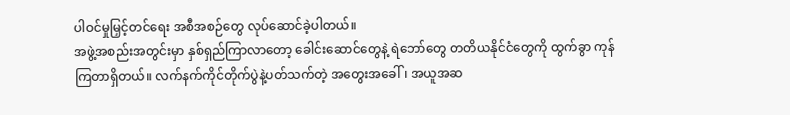ပါဝင်မှုမြှင့်တင်ရေး အစီအစဉ်တွေ လုပ်ဆောင်ခဲ့ပါတယ်။
အဖွဲ့အစည်းအတွင်းမှာ နှစ်ရှည်ကြာလာတော့ ခေါင်းဆောင်တွေနဲ့ ရဲဘော်တွေ တတိယနိုင်ငံတွေကို ထွက်ခွာ ကုန်ကြတာရှိတယ်။ လက်နက်ကိုင်တိုက်ပွဲနဲ့ပတ်သက်တဲ့ အတွေးအခေါ်၊ အယူအဆ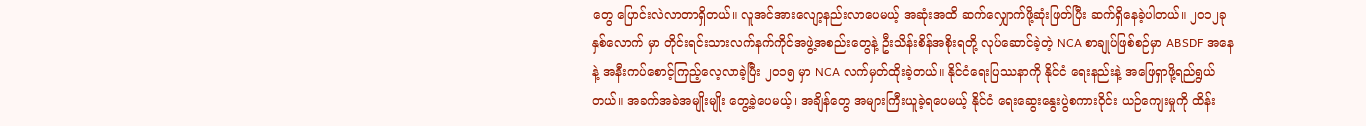တွေ ပြောင်းလဲလာတာရှိတယ်။ လူအင်အားလျော့နည်းလာပေမယ့် အဆုံးအထိ ဆက်လျှောက်ဖို့ဆုံးဖြတ်ပြီး ဆက်ရှိနေခဲ့ပါတယ်။ ၂၀၁၂ခုနှစ်လောက် မှာ တိုင်းရင်းသားလက်နက်ကိုင်အဖွဲ့အစည်းတွေနဲ့ ဦးသိန်းစိန်အစိုးရတို့ လုပ်ဆောင်ခဲ့တဲ့ NCA စာချုပ်ဖြစ်စဉ်မှာ ABSDF အနေနဲ့ အနီးကပ်စောင့်ကြည့်လေ့လာခဲ့ပြီး ၂၀၁၅ မှာ NCA လက်မှတ်ထိုးခဲ့တယ်။ နိုင်ငံရေးပြဿနာကို နိုင်ငံ ရေးနည်းနဲ့ အဖြေရှာဖို့ရည်ရွယ်တယ်။ အခက်အခဲအမျိုးမျိုး တွေ့ခဲ့ပေမယ့်၊ အချိန်တွေ အများကြီးယူခဲ့ရပေမယ့် နိုင်ငံ ရေးဆွေးနွေးပွဲစကားဝိုင်း ယဉ်ကျေးမှုကို ထိန်း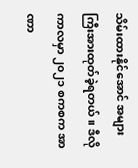သိမ်းထားနိုင်အောင် အများကြီးအားထုတ်ခဲ့ရတယ်။ ဒီလိုကာလမှာ ၂၀၂၁ စကစက အာဏာ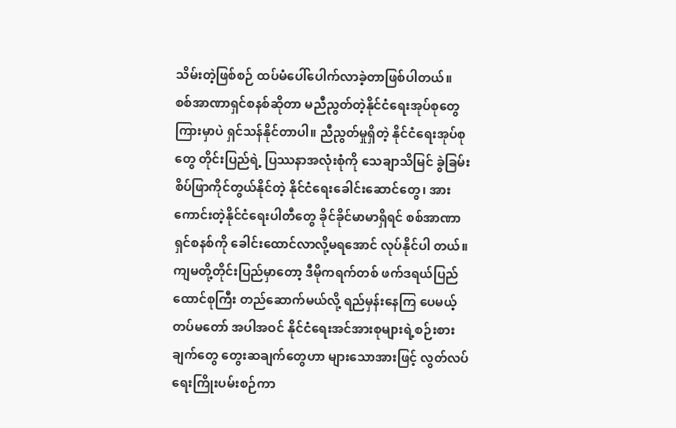သိမ်းတဲ့ဖြစ်စဉ် ထပ်မံပေါ်ပေါက်လာခဲ့တာဖြစ်ပါတယ်။
စစ်အာဏာရှင်စနစ်ဆိုတာ မညီညွတ်တဲ့နိုင်ငံရေးအုပ်စုတွေကြားမှာပဲ ရှင်သန်နိုင်တာပါ။ ညီညွတ်မှုရှိတဲ့ နိုင်ငံရေးအုပ်စုတွေ တိုင်းပြည်ရဲ့ ပြဿနာအလုံးစုံကို သေချာသိမြင် ခွဲခြမ်းစိပ်ဖြာကိုင်တွယ်နိုင်တဲ့ နိုင်ငံရေးခေါင်းဆောင်တွေ၊ အားကောင်းတဲ့နိုင်ငံရေးပါတီတွေ ခိုင်ခိုင်မာမာရှိရင် စစ်အာဏာရှင်စနစ်ကို ခေါင်းထောင်လာလို့မရအောင် လုပ်နိုင်ပါ တယ်။ ကျမတို့တိုင်းပြည်မှာတော့ ဒီမိုကရက်တစ် ဖက်ဒရယ်ပြည်ထောင်စုကြီး တည်ဆောက်မယ်လို့ ရည်မှန်းနေကြ ပေမယ့် တပ်မတော် အပါအဝင် နိုင်ငံရေးအင်အားစုများရဲ့စဉ်းစားချက်တွေ တွေးဆချက်တွေဟာ များသောအားဖြင့် လွတ်လပ်ရေးကြိုးပမ်းစဉ်ကာ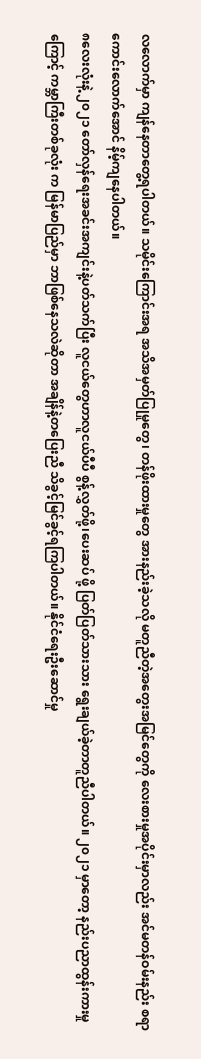လလောက်မှာ ကျန်နေတာတွေ့ရပါတယ်။ သမိုင်းကြောင်းအရ အသိအမှတ်ပြုမှုတွေ၊ တန်ဖိုးထားမှုတွေ အားနည်းခဲ့သလို မတူညီတဲ့အတွေးအမြင်တွေကို လေးစားမှုအပိုင်းမှာလည်း အင်မတန်ဝမ်းနည်း စရာကောင်းလောက်အောင် နိမ့်ကျနေပါတယ်။
၈လေးလုံးနဲ့ ၂၀၂၁ တော်လှန်ရေးအခင်းအကျင်းနဲ့ပတ်သက်ပြီး လူငယ်တွေဟာလူငယ်ပီပီ စွန့်လွှတ်ဖို့၊ပေးဆပ် ဖို့ ပြတ်ပြတ်သားသား ရွေးချယ်ခဲ့တာတူညီပါတယ်။ ၂၀၂၁ မှာတော့ နည်းပညာထွန်းကားမှုကြောင့် ကမ္ဘာကြီးတစ်ခုလုံး က မြန်မာပြည်မှာ ဘာဖြစ်နေသလဲဆိုတာ အချိန်နဲ့တပြေးညီ သိခွင့်မြင်ခွင့်ရကြပါတယ်။ နိုင်ငံရေးဦးဆောင်မှု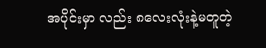အပိုင်းမှာ လည်း ၈လေးလုံးနဲ့မတူတဲ့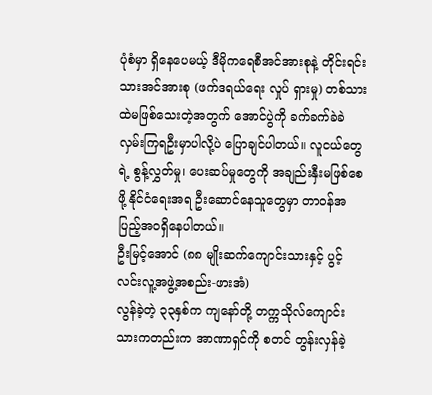ပုံစံမှာ ရှိနေပေမယ့် ဒီမိုကရေစီအင်အားစုနဲ့ တိုင်းရင်းသားအင်အားစု (ဖက်ဒရယ်ရေး လှုပ် ရှားမှု) တစ်သားထဲမဖြစ်သေးတဲ့အတွက် အောင်ပွဲကို ခက်ခက်ခဲခဲ လှမ်းကြရဦးမှာပါလို့ပဲ ပြောချင်ပါတယ်။ လူငယ်တွေ ရဲ့ စွန့်လွှတ်မှု၊ ပေးဆပ်မှုတွေကို အချည်းနှီးမဖြစ်စေဖို့ နိုင်ငံရေးအရ ဦးဆောင်နေသူတွေမှာ တာဝန်အပြည့်အဝရှိနေပါတယ်။
ဦးမြင့်အောင် (၈၈ မျိုးဆက်ကျောင်းသားနှင့် ပွင့်လင်းလူ့အဖွဲ့အစည်း-ဖားအံ)
လွန်ခဲ့တဲ့ ၃၃နှစ်က ကျနော်တို့ တက္ကသိုလ်ကျောင်းသားကတည်းက အာဏာရှင်ကို စတင် တွန်းလှန်ခဲ့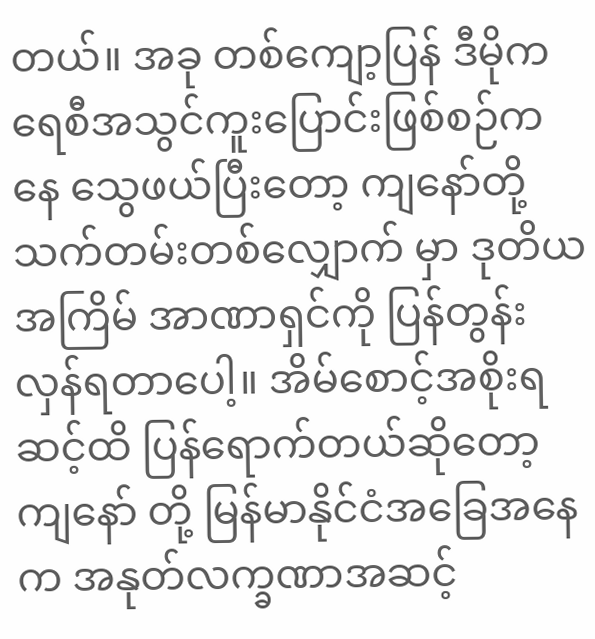တယ်။ အခု တစ်ကျော့ပြန် ဒီမိုကရေစီအသွင်ကူးပြောင်းဖြစ်စဉ်ကနေ သွေဖယ်ပြီးတော့ ကျနော်တို့ သက်တမ်းတစ်လျှောက် မှာ ဒုတိယအကြိမ် အာဏာရှင်ကို ပြန်တွန်းလှန်ရတာပေါ့။ အိမ်စောင့်အစိုးရဆင့်ထိ ပြန်ရောက်တယ်ဆိုတော့ ကျနော် တို့ မြန်မာနိုင်ငံအခြေအနေက အနုတ်လက္ခဏာအဆင့်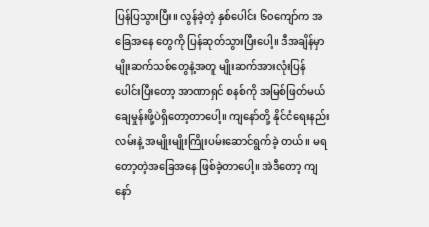ပြန်ပြသွားပြီး။ လွန်ခဲ့တဲ့ နှစ်ပေါင်း ၆၀ကျော်က အခြေအနေ တွေကို ပြန်ဆုတ်သွားပြီးပေါ့။ ဒီအချိန်မှာ မျိုးဆက်သစ်တွေနဲ့အတူ မျိုးဆက်အားလုံးပြန်ပေါင်းပြီးတော့ အာဏာရှင် စနစ်ကို အမြစ်ဖြတ်မယ် ချေမှုန်းဖို့ပဲရှိတော့တာပေါ့။ ကျနော်တို့ နိုင်ငံရေးနည်းလမ်းနဲ့ အမျိုးမျိုးကြိုးပမ်းဆောင်ရွက်ခဲ့ တယ်။ မရတော့တဲ့အခြေအနေ ဖြစ်ခဲ့တာပေါ့။ အဲဒီတော့ ကျနော်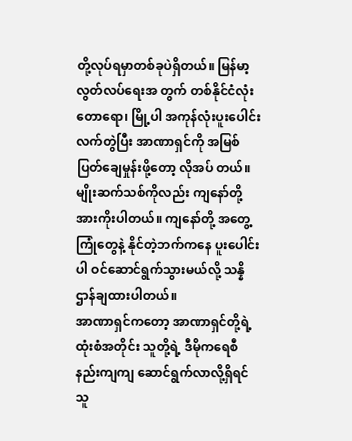တို့လုပ်ရမှာတစ်ခုပဲရှိတယ်။ မြန်မာ့လွတ်လပ်ရေးအ တွက် တစ်နိုင်ငံလုံး တောရော၊ မြို့ပါ အကုန်လုံးပူးပေါင်းလက်တွဲပြီး အာဏာရှင်ကို အမြစ်ပြတ်ချေမှုန်းဖို့တော့ လိုအပ် တယ်။ မျိုးဆက်သစ်ကိုလည်း ကျနော်တို့အားကိုးပါတယ်။ ကျနော်တို့ အတွေ့ကြုံတွေနဲ့ နိုင်တဲ့ဘက်ကနေ ပူးပေါင်းပါ ဝင်ဆောင်ရွက်သွားမယ်လို့ သန္နိဌာန်ချထားပါတယ်။
အာဏာရှင်ကတော့ အာဏာရှင်တို့ရဲ့ထုံးစံအတိုင်း သူတို့ရဲ့ ဒီမိုကရေစီနည်းကျကျ ဆောင်ရွက်လာလို့ရှိရင် သူ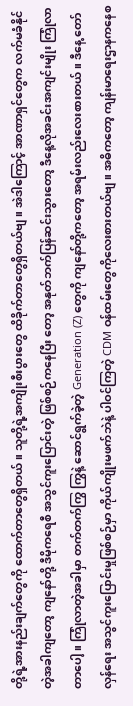တို့ရဲ့အားနည်းချက်တွေကို ထောက်တာတွေရှိတယ်။ သူတို့ရဲ့အကျိုးစီးပွားတွေ ထိခိုက်တာတွေရှိတယ်ဗျ။ အဲဒါကြောင့် အာဏာရှင်တွေက လက်မခံနိုင်တဲ့အခါကျတော့ ကျနော်တို့ ဒီမိုကရေစီ အသွင်ကူးပြောင်းတဲ့ ဖြစ်စဉ်ကနေပြီး တော့ အနုတ်ဘက်ပြန်ဆင်းသွားတော့ ဒီနေ့လိုအခင်းအကျင်းမျိုး ကြုံလာတာပေါ့။ ကြုံလာတဲ့အခါမှာ တက်တက်ကြွ ကြွနဲ့ ဆောင်ရွက်ခဲ့တဲ့ Generation (Z) တွေကို ကျနော်တို့ကတော့ အရမ်းလည်းလေးစားတယ်။ ဒီနေ့ တော်လှန်ရေး အသွင်ကူးပြောင်းမှုဖြစ်စဉ်မှာ ကိုယ်ကျိုးမဖက်ဘဲနဲ့ ပါဝင်ကြတဲ့ CDM ဝန်ထမ်းတွေကိုလေးစားတယ်ဗျ။ အဓိကတော့ ကျန်းမာရေးဌာနကနေစ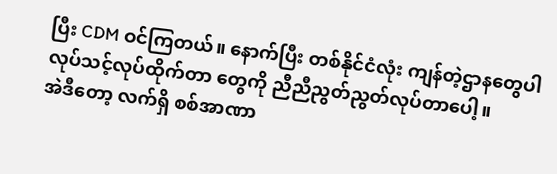ပြီး CDM ဝင်ကြတယ်။ နောက်ပြီး တစ်နိုင်ငံလုံး ကျန်တဲ့ဌာနတွေပါ လုပ်သင့်လုပ်ထိုက်တာ တွေကို ညီညီညွတ်ညွတ်လုပ်တာပေါ့။
အဲဒီတော့ လက်ရှိ စစ်အာဏာ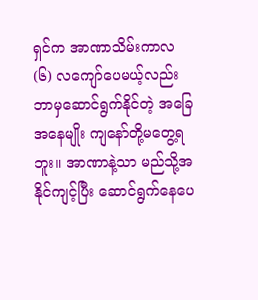ရှင်က အာဏာသိမ်းကာလ (၆) လကျော်ပေမယ့်လည်း ဘာမှဆောင်ရွက်နိုင်တဲ့ အခြေအနေမျိုး ကျနော်တို့မတွေ့ရဘူး။ အာဏာနဲ့သာ မည်သို့အနိုင်ကျင့်ပြီး ဆောင်ရွက်နေပေ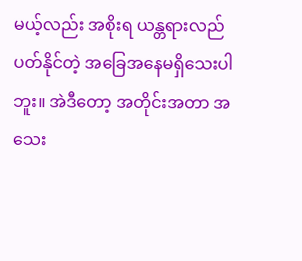မယ့်လည်း အစိုးရ ယန္တရားလည်ပတ်နိုင်တဲ့ အခြေအနေမရှိသေးပါဘူး။ အဲဒီတော့ အတိုင်းအတာ အသေး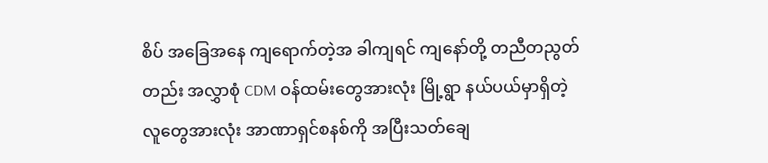စိပ် အခြေအနေ ကျရောက်တဲ့အ ခါကျရင် ကျနော်တို့ တညီတညွတ်တည်း အလွှာစုံ CDM ဝန်ထမ်းတွေအားလုံး မြို့ရွာ နယ်ပယ်မှာရှိတဲ့လူတွေအားလုံး အာဏာရှင်စနစ်ကို အပြီးသတ်ချေ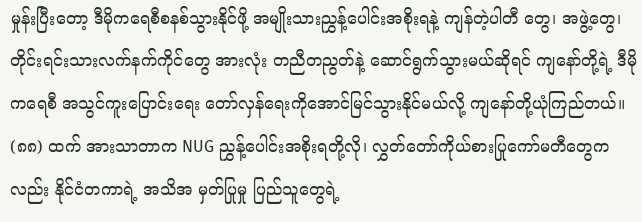မှုန်းပြီးတော့ ဒီမိုကရေစီစနစ်သွားနိုင်ဖို့ အမျိုးသားညွှန့်ပေါင်းအစိုးရနဲ့ ကျန်တဲ့ပါတီ တွေ၊ အဖွဲ့တွေ၊ တိုင်းရင်းသားလက်နက်ကိုင်တွေ အားလုံး တညီတညွတ်နဲ့ ဆောင်ရွက်သွားမယ်ဆိုရင် ကျနော်တို့ရဲ့ ဒီမိုကရေစီ အသွင်ကူးပြောင်းရေး တော်လှန်ရေးကိုအောင်မြင်သွားနိုင်မယ်လို့ ကျနော်တို့ယုံကြည်တယ်။ (၈၈) ထက် အားသာတာက NUG ညွှန့်ပေါင်းအစိုးရတို့လို၊ လွှတ်တော်ကိုယ်စားပြုကော်မတီတွေကလည်း နိုင်ငံတကာရဲ့ အသိအ မှတ်ပြုမှု ပြည်သူတွေရဲ့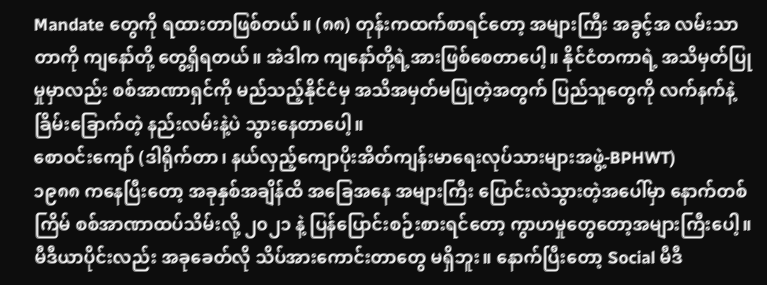Mandate တွေကို ရထားတာဖြစ်တယ်။ (၈၈) တုန်းကထက်စာရင်တော့ အများကြီး အခွင့်အ လမ်းသာတာကို ကျနော်တို့ တွေ့ရှိရတယ်။ အဲဒါက ကျနော်တို့ရဲ့အားဖြစ်စေတာပေါ့။ နိုင်ငံတကာရဲ့ အသိမှတ်ပြုမှုမှာလည်း စစ်အာဏာရှင်ကို မည်သည့်နိုင်ငံမှ အသိအမှတ်မပြုတဲ့အတွက် ပြည်သူတွေကို လက်နက်နဲ့ ခြိမ်းခြောက်တဲ့ နည်းလမ်းနဲ့ပဲ သွားနေတာပေါ့။
စောဝင်းကျော် (ဒါရိုက်တာ၊ နယ်လှည့်ကျောပိုးအိတ်ကျန်းမာရေးလုပ်သားများအဖွဲ့-BPHWT)
၁၉၈၈ ကနေပြီးတော့ အခုနှစ်အချိန်ထိ အခြေအနေ အများကြီး ပြောင်းလဲသွားတဲ့အပေါ်မှာ နောက်တစ်ကြိမ် စစ်အာဏာထပ်သိမ်းလို့ ၂၀၂၁ နဲ့ ပြန်ပြောင်းစဉ်းစားရင်တော့ ကွာဟမှုတွေတော့အများကြီးပေါ့။ မီဒီယာပိုင်းလည်း အခုခေတ်လို သိပ်အားကောင်းတာတွေ မရှိဘူး။ နောက်ပြီးတော့ Social မီဒီ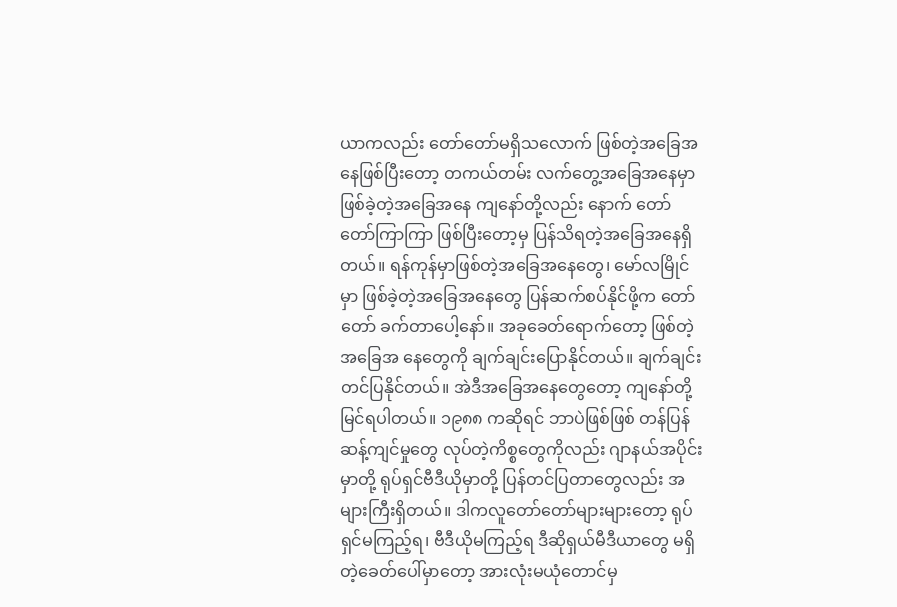ယာကလည်း တော်တော်မရှိသလောက် ဖြစ်တဲ့အခြေအနေဖြစ်ပြီးတော့ တကယ်တမ်း လက်တွေ့အခြေအနေမှာ ဖြစ်ခဲ့တဲ့အခြေအနေ ကျနော်တို့လည်း နောက် တော်တော်ကြာကြာ ဖြစ်ပြီးတော့မှ ပြန်သိရတဲ့အခြေအနေရှိတယ်။ ရန်ကုန်မှာဖြစ်တဲ့အခြေအနေတွေ၊ မော်လမြိုင်မှာ ဖြစ်ခဲ့တဲ့အခြေအနေတွေ ပြန်ဆက်စပ်နိုင်ဖို့က တော်တော် ခက်တာပေါ့နော်။ အခုခေတ်ရောက်တော့ ဖြစ်တဲ့အခြေအ နေတွေကို ချက်ချင်းပြောနိုင်တယ်။ ချက်ချင်းတင်ပြနိုင်တယ်။ အဲဒီအခြေအနေတွေတော့ ကျနော်တို့မြင်ရပါတယ်။ ၁၉၈၈ ကဆိုရင် ဘာပဲဖြစ်ဖြစ် တန်ပြန်ဆန့်ကျင်မှုတွေ လုပ်တဲ့ကိစ္စတွေကိုလည်း ဂျာနယ်အပိုင်းမှာတို့ ရုပ်ရှင်ဗီဒီယိုမှာတို့ ပြန်တင်ပြတာတွေလည်း အများကြီးရှိတယ်။ ဒါကလူတော်တော်များများတော့ ရုပ်ရှင်မကြည့်ရ၊ ဗီဒီယိုမကြည့်ရ ဒီဆိုရှယ်မီဒီယာတွေ မရှိတဲ့ခေတ်ပေါ်မှာတော့ အားလုံးမယုံတောင်မှ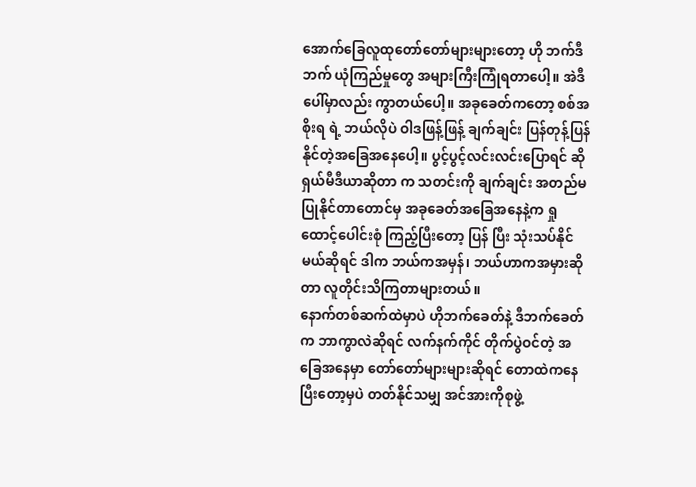အောက်ခြေလူထုတော်တော်များများတော့ ဟို ဘက်ဒီဘက် ယုံကြည်မှုတွေ အများကြီးကြုံရတာပေါ့။ အဲဒီပေါ်မှာလည်း ကွာတယ်ပေါ့။ အခုခေတ်ကတော့ စစ်အစိုးရ ရဲ့ ဘယ်လိုပဲ ဝါဒဖြန့်ဖြန့် ချက်ချင်း ပြန်တုန့်ပြန်နိုင်တဲ့အခြေအနေပေါ့။ ပွင့်ပွင့်လင်းလင်းပြောရင် ဆိုရှယ်မီဒီယာဆိုတာ က သတင်းကို ချက်ချင်း အတည်မပြုနိုင်တာတောင်မှ အခုခေတ်အခြေအနေနဲ့က ရှုထောင့်ပေါင်းစုံ ကြည့်ပြီးတော့ ပြန် ပြီး သုံးသပ်နိုင်မယ်ဆိုရင် ဒါက ဘယ်ကအမှန်၊ ဘယ်ဟာကအမှားဆိုတာ လူတိုင်းသိကြတာများတယ်။
နောက်တစ်ဆက်ထဲမှာပဲ ဟိုဘက်ခေတ်နဲ့ ဒီဘက်ခေတ်က ဘာကွာလဲဆိုရင် လက်နက်ကိုင် တိုက်ပွဲဝင်တဲ့ အခြေအနေမှာ တော်တော်များများဆိုရင် တောထဲကနေပြီးတော့မှပဲ တတ်နိုင်သမျှ အင်အားကိုစုဖွဲ့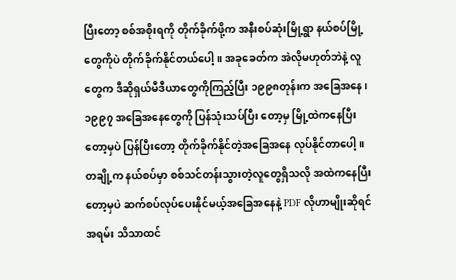ပြီးတော့ စစ်အစိုးရကို တိုက်ခိုက်ဖို့က အနီးစပ်ဆုံးမြို့ရွာ နယ်စပ်မြို့တွေကိုပဲ တိုက်ခိုက်နိုင်တယ်ပေါ့။ အခုခေတ်က အဲလိုမဟုတ်ဘဲနဲ့ လူတွေက ဒီဆိုရှယ်မီဒီယာတွေကိုကြည့်ပြီး ၁၉၉၈တုန်းက အခြေအနေ၊ ၁၉၉၇ အခြေအနေတွေကို ပြန်သုံးသပ်ပြီး တော့မှ မြို့ထဲကနေပြီးတော့မှပဲ ပြန်ပြီးတော့ တိုက်ခိုက်နိုင်တဲ့အခြေအနေ လုပ်နိုင်တာပေါ့။ တချို့က နယ်စပ်မှာ စစ်သင်တန်းသွားတဲ့လူတွေရှိသလို အထဲကနေပြီးတော့မှပဲ ဆက်စပ်လုပ်ပေးနိုင်မယ့်အခြေအနေနဲ့ PDF လိုဟာမျိုးဆိုရင် အရမ်း သိသာထင်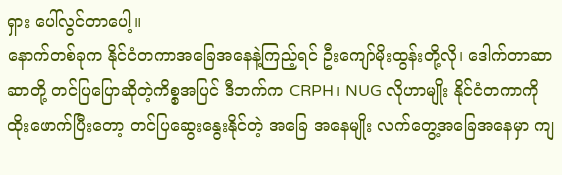ရှား ပေါ်လွင်တာပေါ့။
နောက်တစ်ခုက နိုင်ငံတကာအခြေအနေနဲ့ကြည့်ရင် ဦးကျော်မိုးထွန်းတို့လို၊ ဒေါက်တာဆာဆာတို့ တင်ပြပြောဆိုတဲ့ကိစ္စအပြင် ဒီဘက်က CRPH၊ NUG လိုဟာမျိုး နိုင်ငံတကာကို ထိုးဖောက်ပြီးတော့ တင်ပြဆွေးနွေးနိုင်တဲ့ အခြေ အနေမျိုး လက်တွေ့အခြေအနေမှာ ကျ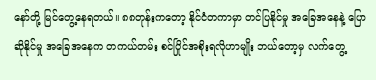နော်တို့ မြင်တွေ့နေရတယ်။ ၈၈တုန်းကတော့ နိုင်ငံတကာမှာ တင်ပြနိုင်မှု အခြေအနေနဲ့ ပြောဆိုနိုင်မှု အခြေအနေက တကယ်တမ်း စင်ပြိုင်အစိုးရလိုဟာမျိုး ဘယ်တော့မှ လက်တွေ့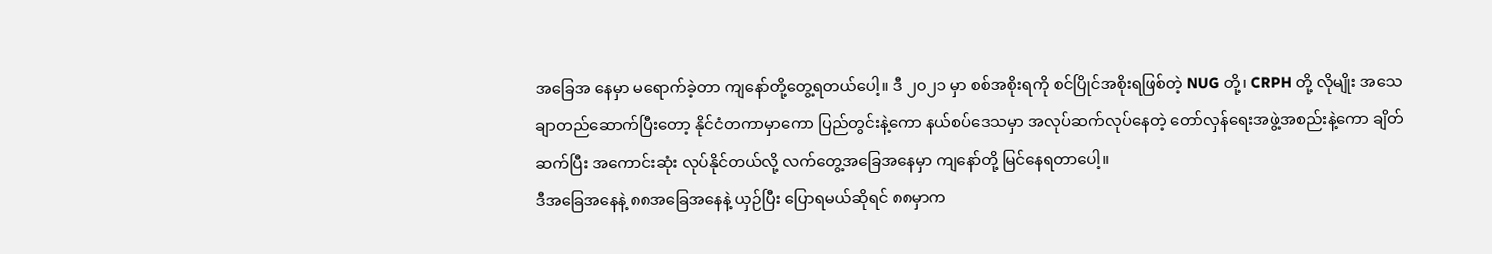အခြေအ နေမှာ မရောက်ခဲ့တာ ကျနော်တို့တွေ့ရတယ်ပေါ့။ ဒီ ၂၀၂၁ မှာ စစ်အစိုးရကို စင်ပြိုင်အစိုးရဖြစ်တဲ့ NUG တို့၊ CRPH တို့ လိုမျိုး အသေချာတည်ဆောက်ပြီးတော့ နိုင်ငံတကာမှာကော ပြည်တွင်းနဲ့ကော နယ်စပ်ဒေသမှာ အလုပ်ဆက်လုပ်နေတဲ့ တော်လှန်ရေးအဖွဲ့အစည်းနဲ့ကော ချိတ်ဆက်ပြီး အကောင်းဆုံး လုပ်နိုင်တယ်လို့ လက်တွေ့အခြေအနေမှာ ကျနော်တို့ မြင်နေရတာပေါ့။
ဒီအခြေအနေနဲ့ ၈၈အခြေအနေနဲ့ ယှဉ်ပြီး ပြောရမယ်ဆိုရင် ၈၈မှာက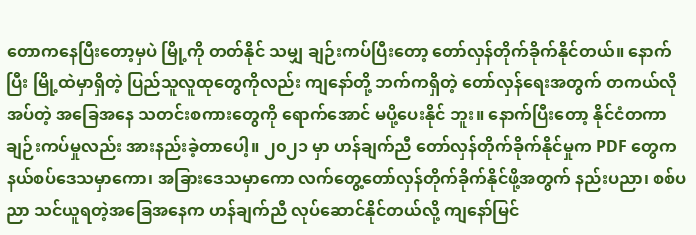တောကနေပြီးတော့မှပဲ မြို့ကို တတ်နိုင် သမျှ ချဉ်းကပ်ပြီးတော့ တော်လှန်တိုက်ခိုက်နိုင်တယ်။ နောက်ပြီး မြို့ထဲမှာရှိတဲ့ ပြည်သူလူထုတွေကိုလည်း ကျနော်တို့ ဘက်ကရှိတဲ့ တော်လှန်ရေးအတွက် တကယ်လိုအပ်တဲ့ အခြေအနေ သတင်းစကားတွေကို ရောက်အောင် မပို့ပေးနိုင် ဘူး။ နောက်ပြီးတော့ နိုင်ငံတကာချဉ်းကပ်မှုလည်း အားနည်းခဲ့တာပေါ့။ ၂၀၂၁ မှာ ဟန်ချက်ညီ တော်လှန်တိုက်ခိုက်နိုင်မှုက PDF တွေက နယ်စပ်ဒေသမှာကော၊ အခြားဒေသမှာကော လက်တွေ့တော်လှန်တိုက်ခိုက်နိုင်ဖို့အတွက် နည်းပညာ၊ စစ်ပညာ သင်ယူရတဲ့အခြေအနေက ဟန်ချက်ညီ လုပ်ဆောင်နိုင်တယ်လို့ ကျနော်မြင်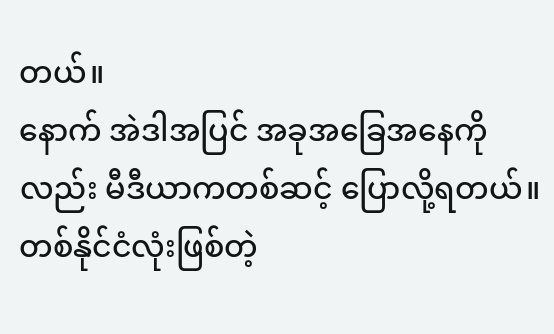တယ်။
နောက် အဲဒါအပြင် အခုအခြေအနေကိုလည်း မီဒီယာကတစ်ဆင့် ပြောလို့ရတယ်။ တစ်နိုင်ငံလုံးဖြစ်တဲ့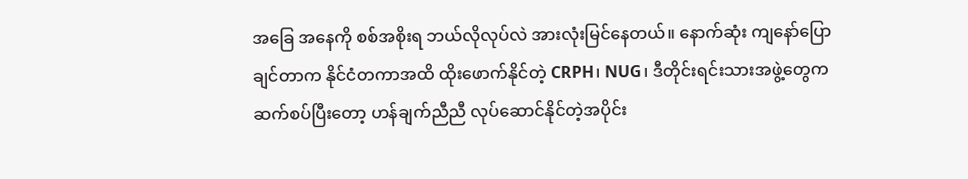အခြေ အနေကို စစ်အစိုးရ ဘယ်လိုလုပ်လဲ အားလုံးမြင်နေတယ်။ နောက်ဆုံး ကျနော်ပြောချင်တာက နိုင်ငံတကာအထိ ထိုးဖောက်နိုင်တဲ့ CRPH၊ NUG၊ ဒီတိုင်းရင်းသားအဖွဲ့တွေက ဆက်စပ်ပြီးတော့ ဟန်ချက်ညီညီ လုပ်ဆောင်နိုင်တဲ့အပိုင်း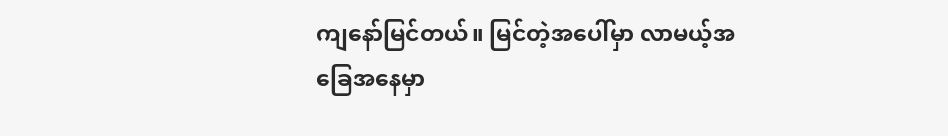ကျနော်မြင်တယ်။ မြင်တဲ့အပေါ်မှာ လာမယ့်အခြေအနေမှာ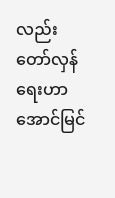လည်း တော်လှန်ရေးဟာ အောင်မြင်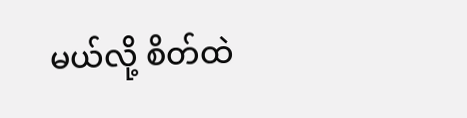မယ်လို့ စိတ်ထဲ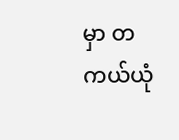မှာ တကယ်ယုံ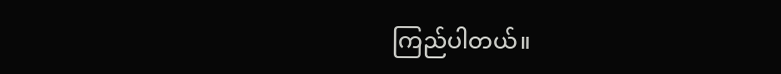ကြည်ပါတယ်။